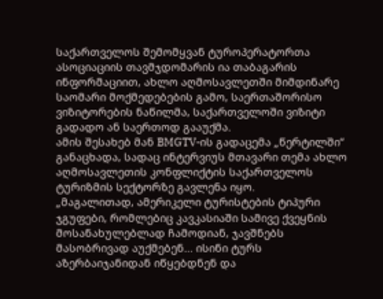საქართველოს შემომყვან ტუროპერატორთა ასოციაციის თავმჯდომარის ია თაბაგარის ინფორმაციით, ახლო აღმოსავლეთში მიმდინარე საომარი მოქმედებების გამო, საერთაშორისო ვიზიტორების ნაწილმა, საქართველოში ვიზიტი გადადო ან საერთოდ გააუქმა.
ამის შესახებ მან BMGTV-ის გადაცემა „წერტილში“ განაცხადა, სადაც ინტერვიუს მთავარი თემა ახლო აღმოსავლეთის კონფლიქტის საქართველოს ტურიზმის სექტორზე გავლენა იყო.
„მაგალითად, ამერიკელი ტურისტების ტიპური ჯგუფები, რომლებიც კავკასიაში სამივე ქვეყნის მოსანახულებლად ჩამოდიან, ჯავშნებს მასობრივად აუქმებენ... ისინი ტურს აზერბაიჯანიდან იწყებდნენ და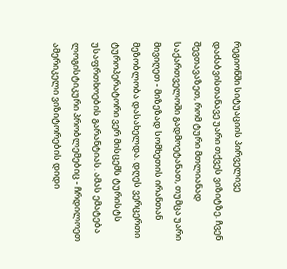რეგიონში სიტუაციის პირველივე დაძაბვისთანავე უარი თქვეს ვიზიტზე. ჩვენ შევთავაზეთ, რომ ტური მთლიანად საქართველოში გადმოეტანათ, თუმცა უარი მივიღეთ - მიზეზად სომხეთის ირანთან მეზობლობა დასახელდა. დღეს ვერცერთი ტუროპერატორი ვერ მისცემს ტურისტს უსაფრთხოების გარანტიას. ამას ემატება ლოგისტიკური პრობლემებიც - ჩრდილოეთ ამერიკელი ვიზიტორების დიდი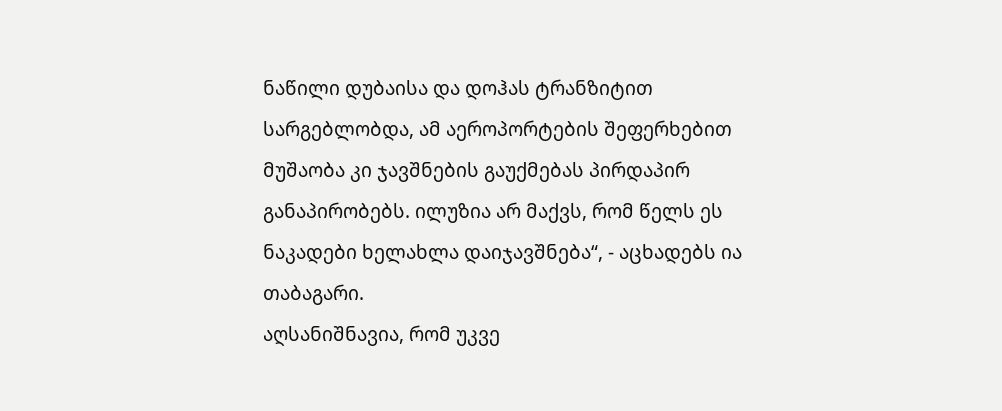ნაწილი დუბაისა და დოჰას ტრანზიტით სარგებლობდა, ამ აეროპორტების შეფერხებით მუშაობა კი ჯავშნების გაუქმებას პირდაპირ განაპირობებს. ილუზია არ მაქვს, რომ წელს ეს ნაკადები ხელახლა დაიჯავშნება“, - აცხადებს ია თაბაგარი.
აღსანიშნავია, რომ უკვე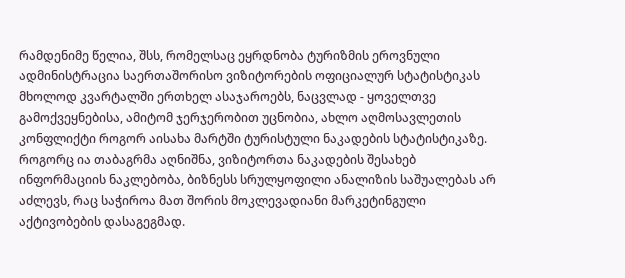რამდენიმე წელია, შსს, რომელსაც ეყრდნობა ტურიზმის ეროვნული ადმინისტრაცია საერთაშორისო ვიზიტორების ოფიციალურ სტატისტიკას მხოლოდ კვარტალში ერთხელ ასაჯაროებს, ნაცვლად - ყოველთვე გამოქვეყნებისა, ამიტომ ჯერჯერობით უცნობია, ახლო აღმოსავლეთის კონფლიქტი როგორ აისახა მარტში ტურისტული ნაკადების სტატისტიკაზე.
როგორც ია თაბაგრმა აღნიშნა, ვიზიტორთა ნაკადების შესახებ ინფორმაციის ნაკლებობა, ბიზნესს სრულყოფილი ანალიზის საშუალებას არ აძლევს, რაც საჭიროა მათ შორის მოკლევადიანი მარკეტინგული აქტივობების დასაგეგმად.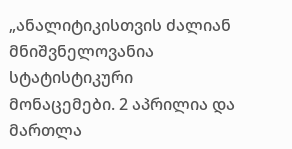„ანალიტიკისთვის ძალიან მნიშვნელოვანია სტატისტიკური მონაცემები. 2 აპრილია და მართლა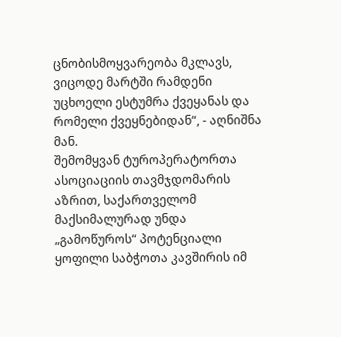ცნობისმოყვარეობა მკლავს, ვიცოდე მარტში რამდენი უცხოელი ესტუმრა ქვეყანას და რომელი ქვეყნებიდან“, - აღნიშნა მან.
შემომყვან ტუროპერატორთა ასოციაციის თავმჯდომარის აზრით, საქართველომ მაქსიმალურად უნდა „გამოწუროს“ პოტენციალი ყოფილი საბჭოთა კავშირის იმ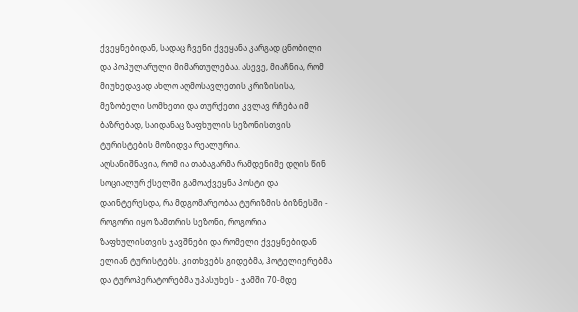ქვეყნებიდან, სადაც ჩვენი ქვეყანა კარგად ცნობილი და პოპულარული მიმართულებაა. ასევე, მიაჩნია, რომ მიუხედავად ახლო აღმოსავლეთის კრიზისისა, მეზობელი სომხეთი და თურქეთი კვლავ რჩება იმ ბაზრებად, საიდანაც ზაფხულის სეზონისთვის ტურისტების მოზიდვა რეალურია.
აღსანიშნავია, რომ ია თაბაგარმა რამდენიმე დღის წინ სოციალურ ქსელში გამოაქვეყნა პოსტი და დაინტერესდა, რა მდგომარეობაა ტურიზმის ბიზნესში - როგორი იყო ზამთრის სეზონი, როგორია ზაფხულისთვის ჯავშნები და რომელი ქვეყნებიდან ელიან ტურისტებს. კითხვებს გიდებმა, ჰოტელიერებმა და ტუროპერატორებმა უპასუხეს - ჯამში 70-მდე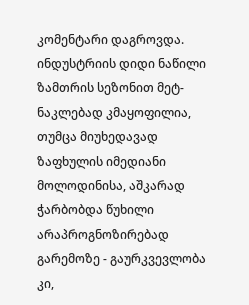კომენტარი დაგროვდა. ინდუსტრიის დიდი ნაწილი ზამთრის სეზონით მეტ-ნაკლებად კმაყოფილია, თუმცა მიუხედავად ზაფხულის იმედიანი მოლოდინისა, აშკარად ჭარბობდა წუხილი არაპროგნოზირებად გარემოზე - გაურკვევლობა კი,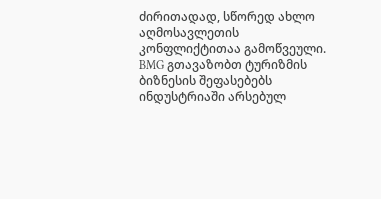ძირითადად, სწორედ ახლო აღმოსავლეთის კონფლიქტითაა გამოწვეული.
BMG გთავაზობთ ტურიზმის ბიზნესის შეფასებებს ინდუსტრიაში არსებულ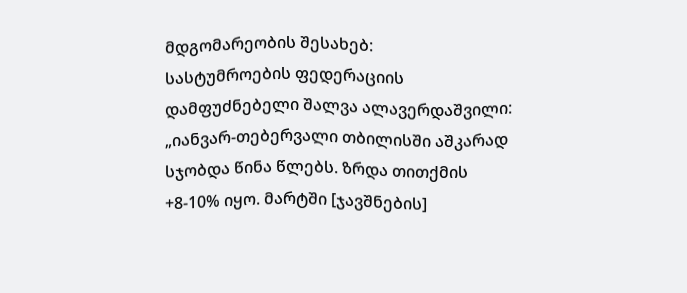მდგომარეობის შესახებ:
სასტუმროების ფედერაციის დამფუძნებელი შალვა ალავერდაშვილი: „იანვარ-თებერვალი თბილისში აშკარად სჯობდა წინა წლებს. ზრდა თითქმის +8-10% იყო. მარტში [ჯავშნების]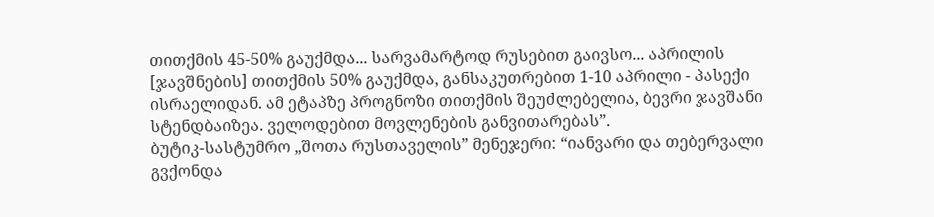თითქმის 45-50% გაუქმდა... სარვამარტოდ რუსებით გაივსო... აპრილის [ჯავშნების] თითქმის 50% გაუქმდა, განსაკუთრებით 1-10 აპრილი - პასექი ისრაელიდან. ამ ეტაპზე პროგნოზი თითქმის შეუძლებელია, ბევრი ჯავშანი სტენდბაიზეა. ველოდებით მოვლენების განვითარებას”.
ბუტიკ-სასტუმრო „შოთა რუსთაველის” მენეჯერი: “იანვარი და თებერვალი გვქონდა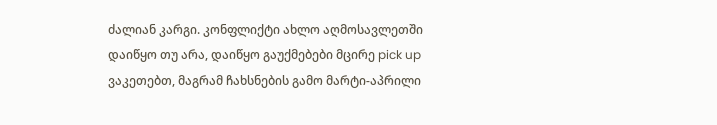ძალიან კარგი. კონფლიქტი ახლო აღმოსავლეთში დაიწყო თუ არა, დაიწყო გაუქმებები მცირე pick up ვაკეთებთ, მაგრამ ჩახსნების გამო მარტი-აპრილი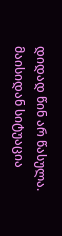დიდად წინ არ წასულა. მაისიდან სიტუაცია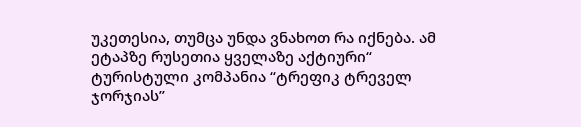უკეთესია, თუმცა უნდა ვნახოთ რა იქნება. ამ ეტაპზე რუსეთია ყველაზე აქტიური“
ტურისტული კომპანია “ტრეფიკ ტრეველ ჯორჯიას”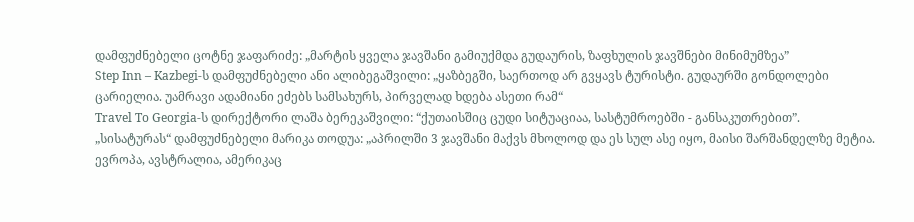დამფუძნებელი ცოტნე ჯაფარიძე: „მარტის ყველა ჯავშანი გამიუქმდა გუდაურის, ზაფხულის ჯავშნები მინიმუმზეა”
Step Inn – Kazbegi-ს დამფუძნებელი ანი ალიბეგაშვილი: „ყაზბეგში, საერთოდ არ გვყავს ტურისტი. გუდაურში გონდოლები ცარიელია. უამრავი ადამიანი ეძებს სამსახურს, პირველად ხდება ასეთი რამ“
Travel To Georgia-ს დირექტორი ლაშა ბერეკაშვილი: “ქუთაისშიც ცუდი სიტუაციაა, სასტუმროებში - განსაკუთრებით”.
„სისატურას“ დამფუძნებელი მარიკა თოდუა: „აპრილში 3 ჯავშანი მაქვს მხოლოდ და ეს სულ ასე იყო, მაისი შარშანდელზე მეტია. ევროპა, ავსტრალია, ამერიკაც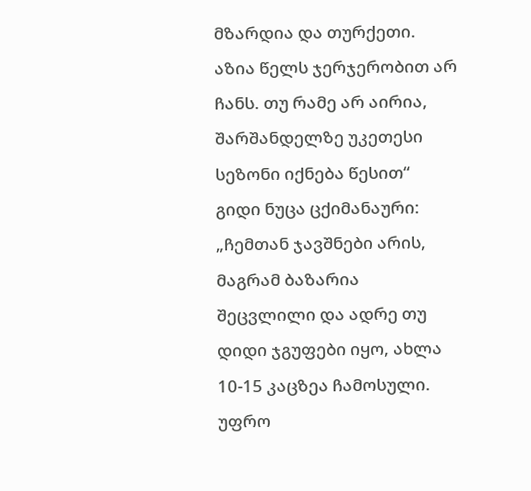მზარდია და თურქეთი. აზია წელს ჯერჯერობით არ ჩანს. თუ რამე არ აირია, შარშანდელზე უკეთესი სეზონი იქნება წესით“
გიდი ნუცა ცქიმანაური: „ჩემთან ჯავშნები არის, მაგრამ ბაზარია შეცვლილი და ადრე თუ დიდი ჯგუფები იყო, ახლა 10-15 კაცზეა ჩამოსული. უფრო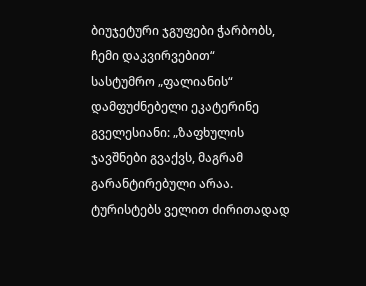ბიუჯეტური ჯგუფები ჭარბობს, ჩემი დაკვირვებით“
სასტუმრო „ფალიანის“ დამფუძნებელი ეკატერინე გველესიანი: „ზაფხულის ჯავშნები გვაქვს, მაგრამ გარანტირებული არაა. ტურისტებს ველით ძირითადად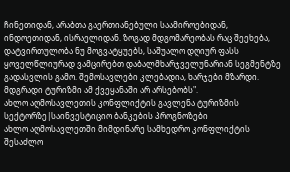ჩინეთიდან, არაბთა გაერთიანებული საამიროებიდან, ინდოეთიდან, ისრაელიდან. ზოგად მდგომარეობას რაც შეეხება, დატვირთულობა ნუ მოგვატყუებს, საშუალო დღიურ ფასს ყოველწლიურად ვამცირებთ დაბალმხარჯველუნარიან სეგმენტზე გადასვლის გამო. შემოსავლები კლებადია, ხარჯები მზარდი. მდგრადი ტურიზმი ამ ქვეყანაში არ არსებობს".
ახლო აღმოსავლეთის კონფლიქტის გავლენა ტურიზმის სექტორზე|საინვესტიციო ბანკების პროგნოზები
ახლო აღმოსავლეთში მიმდინარე სამხედრო კონფლიქტის შესაძლო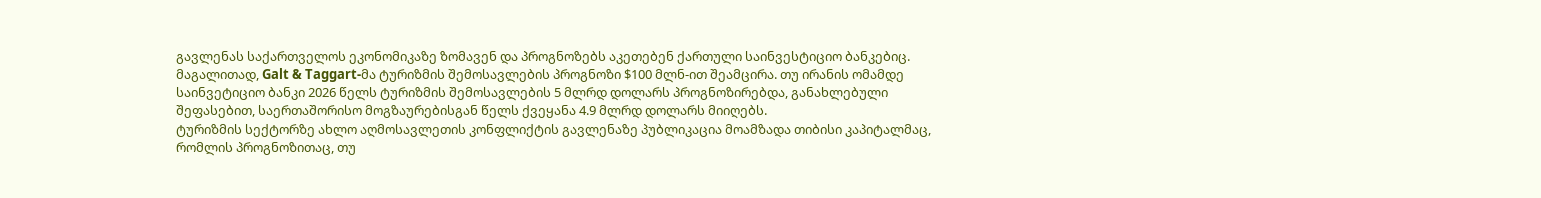გავლენას საქართველოს ეკონომიკაზე ზომავენ და პროგნოზებს აკეთებენ ქართული საინვესტიციო ბანკებიც. მაგალითად, Galt & Taggart-მა ტურიზმის შემოსავლების პროგნოზი $100 მლნ-ით შეამცირა. თუ ირანის ომამდე საინვეტიციო ბანკი 2026 წელს ტურიზმის შემოსავლების 5 მლრდ დოლარს პროგნოზირებდა, განახლებული შეფასებით, საერთაშორისო მოგზაურებისგან წელს ქვეყანა 4.9 მლრდ დოლარს მიიღებს.
ტურიზმის სექტორზე ახლო აღმოსავლეთის კონფლიქტის გავლენაზე პუბლიკაცია მოამზადა თიბისი კაპიტალმაც, რომლის პროგნოზითაც, თუ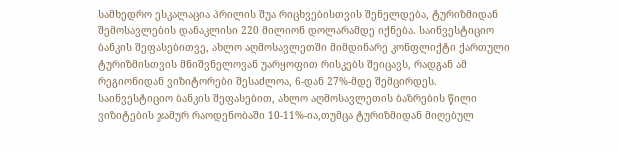სამხედრო ესკალაცია პრილის შუა რიცხვებისთვის შენელდება, ტურიზმიდან შემოსავლების დანაკლისი 220 მილიონ დოლარამდე იქნება. საინვესტიციო ბანკის შეფასებითვე, ახლო აღმოსავლეთში მიმდინარე კონფლიქტი ქართული ტურიზმისთვის მნიშვნელოვან უარყოფით რისკებს შეიცავს, რადგან ამ რეგიონიდან ვიზიტორები შესაძლოა, 6-დან 27%-მდე შემცირდეს.
საინვესტიციო ბანკის შეფასებით, ახლო აღმოსავლეთის ბაზრების წილი ვიზიტების ჯამურ რაოდენობაში 10-11%-ია,თუმცა ტურიზმიდან მიღებულ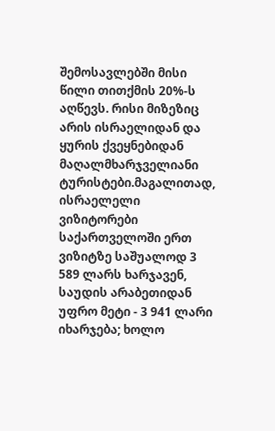შემოსავლებში მისი წილი თითქმის 20%-ს აღწევს. რისი მიზეზიც არის ისრაელიდან და ყურის ქვეყნებიდან მაღალმხარჯველიანი ტურისტები.მაგალითად, ისრაელელი ვიზიტორები საქართველოში ერთ ვიზიტზე საშუალოდ 3 589 ლარს ხარჯავენ, საუდის არაბეთიდან უფრო მეტი - 3 941 ლარი იხარჯება; ხოლო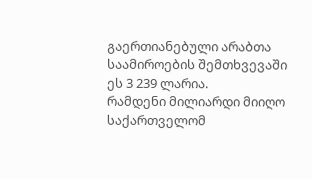გაერთიანებული არაბთა საამიროების შემთხვევაში ეს 3 239 ლარია.
რამდენი მილიარდი მიიღო საქართველომ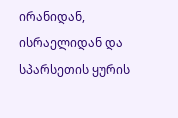ირანიდან, ისრაელიდან და სპარსეთის ყურის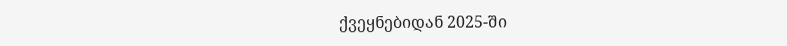ქვეყნებიდან 2025-ში